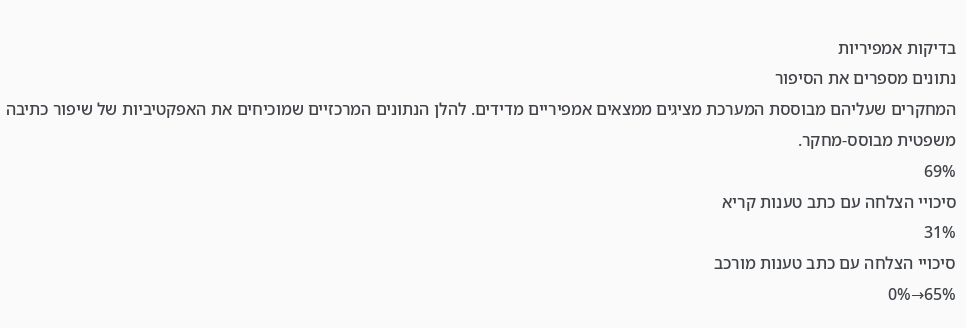בדיקות אמפיריות
נתונים מספרים את הסיפור
המחקרים שעליהם מבוססת המערכת מציגים ממצאים אמפיריים מדידים. להלן הנתונים המרכזיים שמוכיחים את האפקטיביות של שיפור כתיבה משפטית מבוסס-מחקר.
69%
סיכויי הצלחה עם כתב טענות קריא
31%
סיכויי הצלחה עם כתב טענות מורכב
65%→0%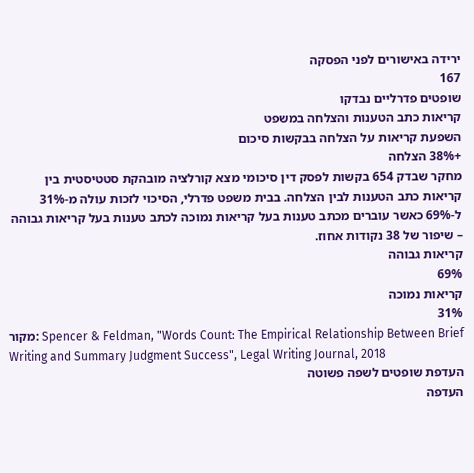ירידה באישורים לפני הפסקה
167
שופטים פדרליים נבדקו
קריאות כתב הטענות והצלחה במשפט
השפעת קריאות על הצלחה בבקשות סיכום
+38% הצלחה
מחקר שבדק 654 בקשות לפסק דין סיכומי מצא קורלציה מובהקת סטטיסטית בין קריאות כתב הטענות לבין הצלחה. בבית משפט פדרלי, הסיכוי לזכות עולה מ-31% ל-69% כאשר עוברים מכתב טענות בעל קריאות נמוכה לכתב טענות בעל קריאות גבוהה – שיפור של 38 נקודות אחוז.
קריאות גבוהה
69%
קריאות נמוכה
31%
מקור: Spencer & Feldman, "Words Count: The Empirical Relationship Between Brief Writing and Summary Judgment Success", Legal Writing Journal, 2018
העדפת שופטים לשפה פשוטה
העדפה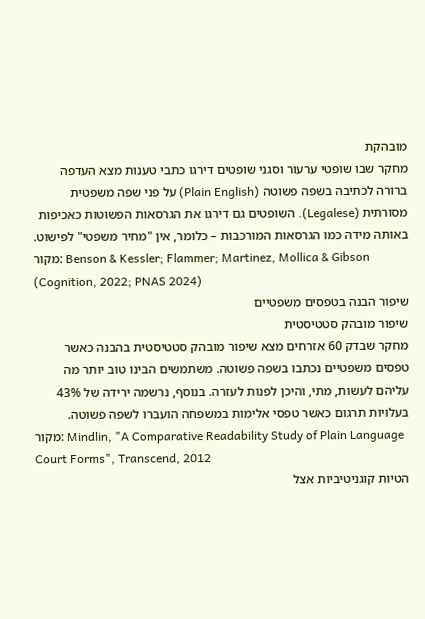מובהקת
מחקר שבו שופטי ערעור וסגני שופטים דירגו כתבי טענות מצא העדפה ברורה לכתיבה בשפה פשוטה (Plain English) על פני שפה משפטית מסורתית (Legalese). השופטים גם דירגו את הגרסאות הפשוטות כאכיפות באותה מידה כמו הגרסאות המורכבות – כלומר, אין "מחיר משפטי" לפישוט.
מקור: Benson & Kessler; Flammer; Martinez, Mollica & Gibson (Cognition, 2022; PNAS 2024)
שיפור הבנה בטפסים משפטיים
שיפור מובהק סטטיסטית
מחקר שבדק 60 אזרחים מצא שיפור מובהק סטטיסטית בהבנה כאשר טפסים משפטיים נכתבו בשפה פשוטה. משתמשים הבינו טוב יותר מה עליהם לעשות, מתי, והיכן לפנות לעזרה. בנוסף, נרשמה ירידה של 43% בעלויות תרגום כאשר טפסי אלימות במשפחה הועברו לשפה פשוטה.
מקור: Mindlin, "A Comparative Readability Study of Plain Language Court Forms", Transcend, 2012
הטיות קוגניטיביות אצל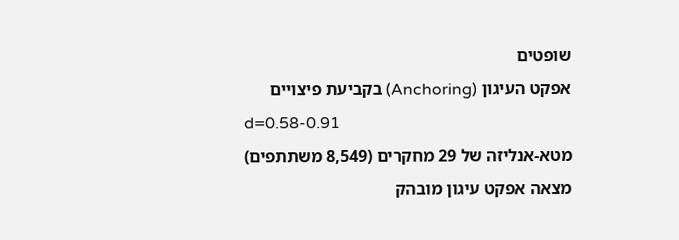שופטים
אפקט העיגון (Anchoring) בקביעת פיצויים
d=0.58-0.91
מטא-אנליזה של 29 מחקרים (8,549 משתתפים) מצאה אפקט עיגון מובהק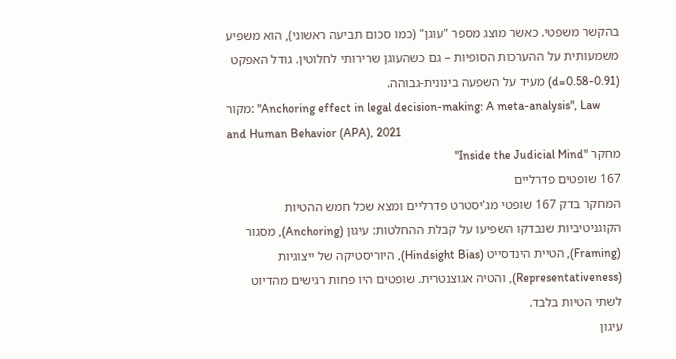בהקשר משפטי. כאשר מוצג מספר "עוגן" (כמו סכום תביעה ראשוני), הוא משפיע משמעותית על ההערכות הסופיות – גם כשהעוגן שרירותי לחלוטין. גודל האפקט (d=0.58-0.91) מעיד על השפעה בינונית-גבוהה.
מקור: "Anchoring effect in legal decision-making: A meta-analysis", Law and Human Behavior (APA), 2021
מחקר "Inside the Judicial Mind"
167 שופטים פדרליים
המחקר בדק 167 שופטי מג'יסטרט פדרליים ומצא שכל חמש ההטיות הקוגניטיביות שנבדקו השפיעו על קבלת ההחלטות: עיגון (Anchoring), מסגור (Framing), הטיית הינדסייט (Hindsight Bias), היוריסטיקה של ייצוגיות (Representativeness), והטיה אגוצנטרית. שופטים היו פחות רגישים מהדיוט לשתי הטיות בלבד.
עיגון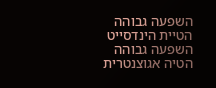השפעה גבוהה
הטיית הינדסייט
השפעה גבוהה
הטיה אגוצנטרית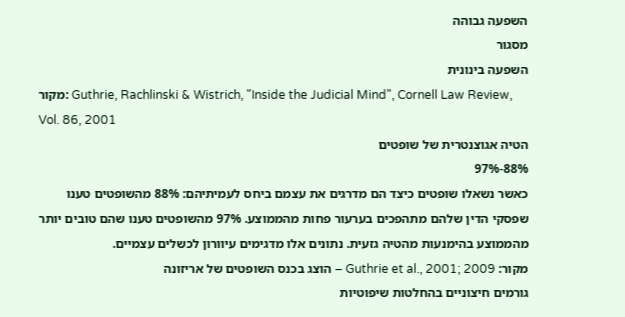השפעה גבוהה
מסגור
השפעה בינונית
מקור: Guthrie, Rachlinski & Wistrich, "Inside the Judicial Mind", Cornell Law Review, Vol. 86, 2001
הטיה אגוצנטרית של שופטים
88%-97%
כאשר נשאלו שופטים כיצד הם מדרגים את עצמם ביחס לעמיתיהם: 88% מהשופטים טענו שפסקי הדין שלהם מתהפכים בערעור פחות מהממוצע. 97% מהשופטים טענו שהם טובים יותר מהממוצע בהימנעות מהטיה גזעית. נתונים אלו מדגימים עיוורון לכשלים עצמיים.
מקור: Guthrie et al., 2001; 2009 – הוצג בכנס השופטים של אריזונה
גורמים חיצוניים בהחלטות שיפוטיות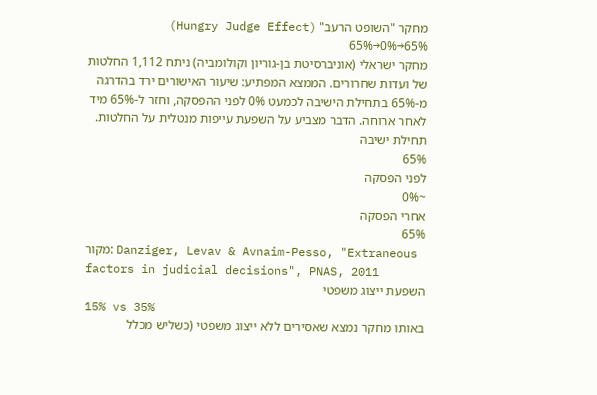מחקר "השופט הרעב" (Hungry Judge Effect)
65%→0%→65%
מחקר ישראלי (אוניברסיטת בן-גוריון וקולומביה) ניתח 1,112 החלטות של ועדות שחרורים. הממצא המפתיע: שיעור האישורים ירד בהדרגה מ-65% בתחילת הישיבה לכמעט 0% לפני ההפסקה, וחזר ל-65% מיד לאחר ארוחה. הדבר מצביע על השפעת עייפות מנטלית על החלטות.
תחילת ישיבה
65%
לפני הפסקה
~0%
אחרי הפסקה
65%
מקור: Danziger, Levav & Avnaim-Pesso, "Extraneous factors in judicial decisions", PNAS, 2011
השפעת ייצוג משפטי
15% vs 35%
באותו מחקר נמצא שאסירים ללא ייצוג משפטי (כשליש מכלל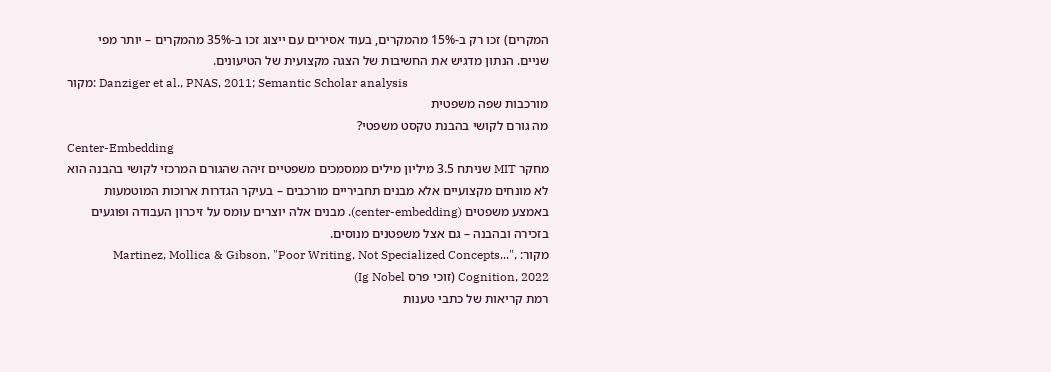המקרים) זכו רק ב-15% מהמקרים, בעוד אסירים עם ייצוג זכו ב-35% מהמקרים – יותר מפי שניים. הנתון מדגיש את החשיבות של הצגה מקצועית של הטיעונים.
מקור: Danziger et al., PNAS, 2011; Semantic Scholar analysis
מורכבות שפה משפטית
מה גורם לקושי בהבנת טקסט משפטי?
Center-Embedding
מחקר MIT שניתח 3.5 מיליון מילים ממסמכים משפטיים זיהה שהגורם המרכזי לקושי בהבנה הוא לא מונחים מקצועיים אלא מבנים תחביריים מורכבים – בעיקר הגדרות ארוכות המוטמעות באמצע משפטים (center-embedding). מבנים אלה יוצרים עומס על זיכרון העבודה ופוגעים בזכירה ובהבנה – גם אצל משפטנים מנוסים.
מקור: Martinez, Mollica & Gibson, "Poor Writing, Not Specialized Concepts...", Cognition, 2022 (זוכי פרס Ig Nobel)
רמת קריאות של כתבי טענות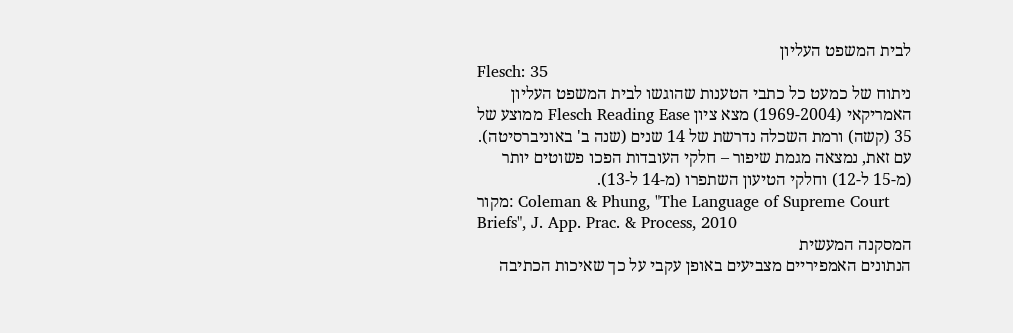לבית המשפט העליון
Flesch: 35
ניתוח של כמעט כל כתבי הטענות שהוגשו לבית המשפט העליון האמריקאי (1969-2004) מצא ציון Flesch Reading Ease ממוצע של 35 (קשה) ורמת השכלה נדרשת של 14 שנים (שנה ב' באוניברסיטה). עם זאת, נמצאה מגמת שיפור – חלקי העובדות הפכו פשוטים יותר (מ-15 ל-12) וחלקי הטיעון השתפרו (מ-14 ל-13).
מקור: Coleman & Phung, "The Language of Supreme Court Briefs", J. App. Prac. & Process, 2010
המסקנה המעשית
הנתונים האמפיריים מצביעים באופן עקבי על כך שאיכות הכתיבה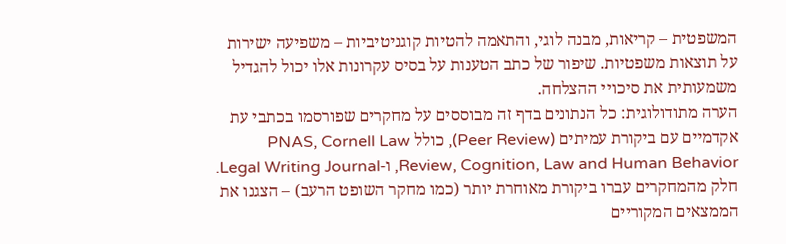המשפטית – קריאות, מבנה לוגי, והתאמה להטיות קוגניטיביות – משפיעה ישירות על תוצאות משפטיות. שיפור של כתב הטענות על בסיס עקרונות אלו יכול להגדיל משמעותית את סיכויי ההצלחה.
הערה מתודולוגית: כל הנתונים בדף זה מבוססים על מחקרים שפורסמו בכתבי עת אקדמיים עם ביקורת עמיתים (Peer Review), כולל PNAS, Cornell Law Review, Cognition, Law and Human Behavior, ו-Legal Writing Journal. חלק מהמחקרים עברו ביקורת מאוחרת יותר (כמו מחקר השופט הרעב) – הצגנו את הממצאים המקוריים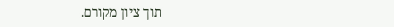תוך ציון מקורם.